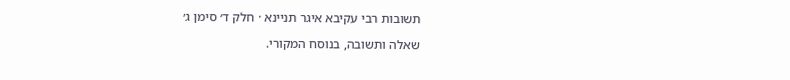תשובות רבי עקיבא איגר תניינא · חלק ד׳ סימן ג׳

שאלה ותשובה, בנוסח המקורי.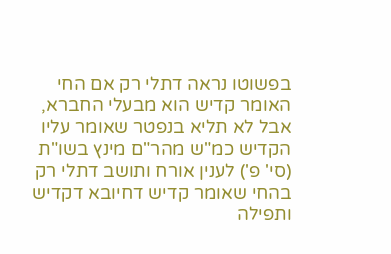בפשוטו נראה דתלי רק אם החי האומר קדיש הוא מבעלי החברא, אבל לא תליא בנפטר שאומר עליו הקדיש כמ"ש מהר"ם מינץ בשו"ת (סי' פ') לענין אורח ותושב דתלי רק בהחי שאומר קדיש דחיובא דקדיש ותפילה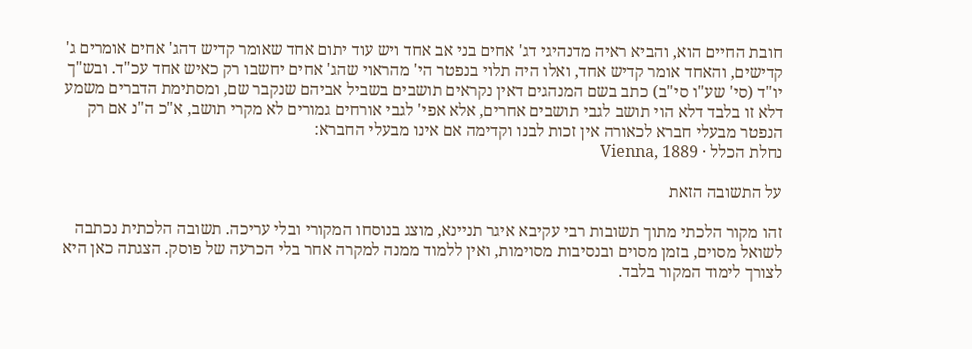חובת החיים הוא, והביא ראיה מדנהיגי דג' אחים בני אב אחד ויש עוד יתום אחד שאומר קדיש דהג' אחים אומרים ג' קדישים, והאחד אומר קדיש אחד, ואלו היה תלוי בנפטר הי' מהראוי שהג' אחים יחשבו רק כאיש אחד עכ"ד. ובש"ך יו"ד (סי' שע"ו סי"ב) כתב בשם המנהגים דאין נקראים תושבים בשביל אביהם שנקבר שם, ומסתימת הדברים משמע דלא זו בלבד דלא הוי תושב לגבי תושבים אחרים, אלא אפי' לגבי אורחים גמורים לא מקרי תושב, א"כ ה"נ אם רק הנפטר מבעלי חברא לכאורה אין זכות לבנו וקדימה אם אינו מבעלי החברא:
נחלת הכלל · Vienna, 1889

על התשובה הזאת

זהו מקור הלכתי מתוך תשובות רבי עקיבא איגר תניינא, מוצג בנוסחו המקורי ובלי עריכה. תשובה הלכתית נכתבה לשואל מסוים, בזמן מסוים ובנסיבות מסוימות, ואין ללמוד ממנה למקרה אחר בלי הכרעה של פוסק. הצגתה כאן היא לצורך לימוד המקור בלבד.